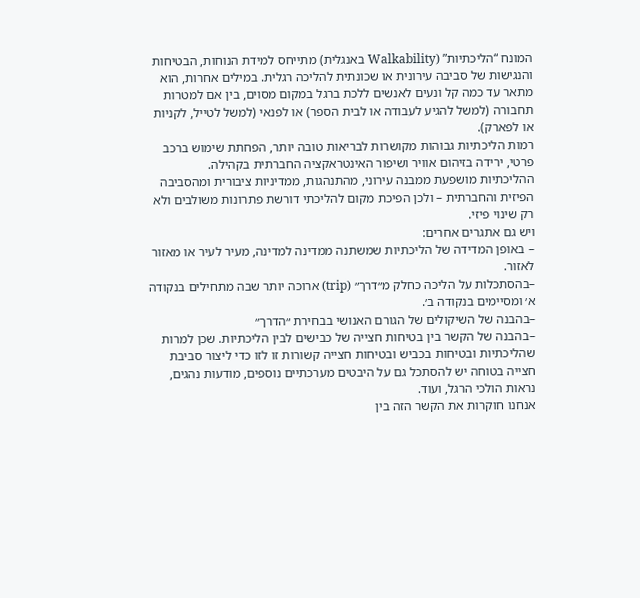המונח “הליכתיות” (Walkability באנגלית) מתייחס למידת הנוחות, הבטיחות והנגישות של סביבה עירונית או שכונתית להליכה רגלית. במילים אחרות, הוא מתאר עד כמה קל ונעים לאנשים ללכת ברגל במקום מסוים, בין אם למטרות תחבורה (למשל להגיע לעבודה או לבית הספר) או לפנאי (למשל לטייל, לקניות או לפארק).
רמות הליכתיות גבוהות מקושרות לבריאות טובה יותר, הפחתת שימוש ברכב פרטי, ירידה בזיהום אוויר ושיפור האינטראקציה החברתית בקהילה.
ההליכתיות מושפעת ממבנה עירוני, מהתנהגות, ממדיניות ציבורית ומהסביבה הפיזית והחברתית – ולכן הפיכת מקום להליכתי דורשת פתרונות משולבים ולא רק שינוי פיזי.
ויש גם אתגרים אחרים:
– באופן המדידה של הליכתיות שמשתנה ממדינה למדינה, מעיר לעיר או מאזור לאזור.
–בהסתכלות על הליכה כחלק מ״דרך״ (trip) ארוכה יותר שבה מתחילים בנקודה א׳ ומסיימים בנקודה ב׳.
–בהבנה של השיקולים של הגורם האנושי בבחירת ״הדרך״
–בהבנה של הקשר בין בטיחות חצייה של כבישים לבין הליכתיות. שכן למרות שהליכתיות ובטיחות בכביש ובטיחות חצייה קשורות זו לזו כדי ליצור סביבת חצייה בטוחה יש להסתכל גם על היבטים מערכתיים נוספים, מודעות נהגים, נראות הולכי הרגל, ועוד.
אנחנו חוקרות את הקשר הזה בין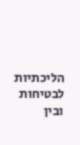הליכתיות לבטיחות ובין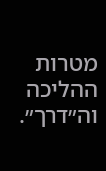מטרות ההליכה וה״דרך״.